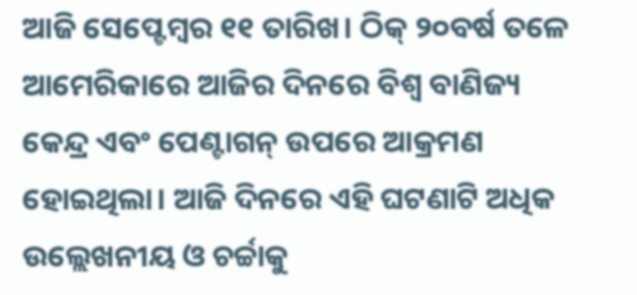ଆଜି ସେପ୍ଟେମ୍ବର ୧୧ ତାରିଖ। ଠିକ୍ ୨୦ବର୍ଷ ତଳେ ଆମେରିକାରେ ଆଜିର ଦିନରେ ବିଶ୍ବ ବାଣିଜ୍ୟ କେନ୍ଦ୍ର ଏବଂ ପେଣ୍ଟାଗନ୍ ଉପରେ ଆକ୍ରମଣ ହୋଇଥିଲା। ଆଜି ଦିନରେ ଏହି ଘଟଣାଟି ଅଧିକ ଉଲ୍ଲେଖନୀୟ ଓ ଚର୍ଚ୍ଚାକୁ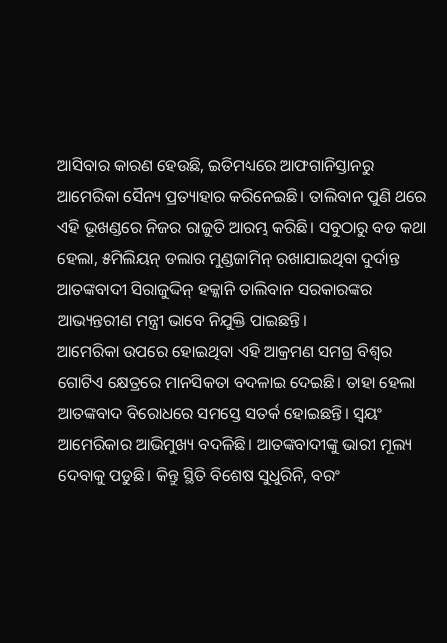ଆସିବାର କାରଣ ହେଉଛି, ଇତିମଧ୍ୟରେ ଆଫଗାନିସ୍ତାନରୁ ଆମେରିକା ସୈନ୍ୟ ପ୍ରତ୍ୟାହାର କରିନେଇଛି। ତାଲିବାନ ପୁଣି ଥରେ ଏହି ଭୂଖଣ୍ଡରେ ନିଜର ରାଜୁତି ଆରମ୍ଭ କରିଛି। ସବୁଠାରୁ ବଡ କଥା ହେଲା, ୫ମିଲିୟନ୍ ଡଲାର ମୁଣ୍ଡଜାମିନ୍ ରଖାଯାଇଥିବା ଦୁର୍ଦାନ୍ତ ଆତଙ୍କବାଦୀ ସିରାଜୁଦ୍ଦିନ୍ ହକ୍କାନି ତାଲିବାନ ସରକାରଙ୍କର ଆଭ୍ୟନ୍ତରୀଣ ମନ୍ତ୍ରୀ ଭାବେ ନିଯୁକ୍ତି ପାଇଛନ୍ତି।
ଆମେରିକା ଉପରେ ହୋଇଥିବା ଏହି ଆକ୍ରମଣ ସମଗ୍ର ବିଶ୍ବର ଗୋଟିଏ କ୍ଷେତ୍ରରେ ମାନସିକତା ବଦଳାଇ ଦେଇଛି। ତାହା ହେଲା ଆତଙ୍କବାଦ ବିରୋଧରେ ସମସ୍ତେ ସତର୍କ ହୋଇଛନ୍ତି। ସ୍ବୟଂ ଆମେରିକାର ଆଭିମୁଖ୍ୟ ବଦଳିଛି। ଆତଙ୍କବାଦୀଙ୍କୁ ଭାରୀ ମୂଲ୍ୟ ଦେବାକୁ ପଡୁଛି। କିନ୍ତୁ ସ୍ଥିତି ବିଶେଷ ସୁଧୁରିନି, ବରଂ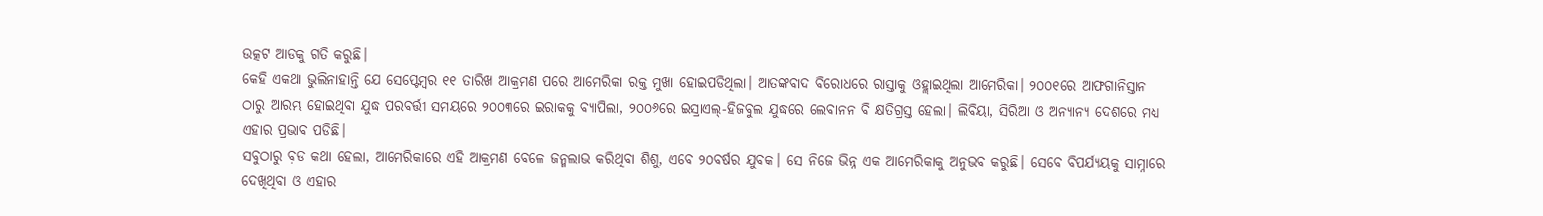ଉତ୍କଟ ଆଡକୁ ଗତି କରୁଛି।
କେହି ଏକଥା ଭୁଲିନାହାନ୍ତି ଯେ ସେପ୍ଟେମ୍ବର ୧୧ ତାରିଖ ଆକ୍ରମଣ ପରେ ଆମେରିକା ରକ୍ତ ମୁଖା ହୋଇପଡିଥିଲା। ଆତଙ୍କବାଦ ବିରୋଧରେ ରାସ୍ତାକୁ ଓହ୍ଲାଇଥିଲା ଆମେରିକା। ୨୦୦୧ରେ ଆଫଗାନିସ୍ତାନ ଠାରୁ ଆରମ୍ଭ ହୋଇଥିବା ଯୁଦ୍ଧ ପରବର୍ତ୍ତୀ ସମୟରେ ୨୦୦୩ରେ ଇରାକକୁ ବ୍ୟାପିଲା, ୨୦୦୬ରେ ଇସ୍ରାଏଲ୍-ହିଜବୁଲ ଯୁଦ୍ଧରେ ଲେବାନନ ବି କ୍ଷତିଗ୍ରସ୍ତ ହେଲା। ଲିବିୟା, ସିରିଆ ଓ ଅନ୍ୟାନ୍ୟ ଦେଶରେ ମଧ୍ୟ ଏହାର ପ୍ରଭାବ ପଡିଛି।
ସବୁଠାରୁ ବ଼ଡ କଥା ହେଲା, ଆମେରିକାରେ ଏହି ଆକ୍ରମଣ ବେଳେ ଜନ୍ମଲାଭ କରିଥିବା ଶିଶୁ, ଏବେ ୨୦ବର୍ଷର ଯୁବକ। ସେ ନିଜେ ଭିନ୍ନ ଏକ ଆମେରିକାକୁ ଅନୁଭବ କରୁଛି। ସେବେ ବିପର୍ଯ୍ୟୟକୁ ସାମ୍ନାରେ ଦେଖିଥିବା ଓ ଏହାର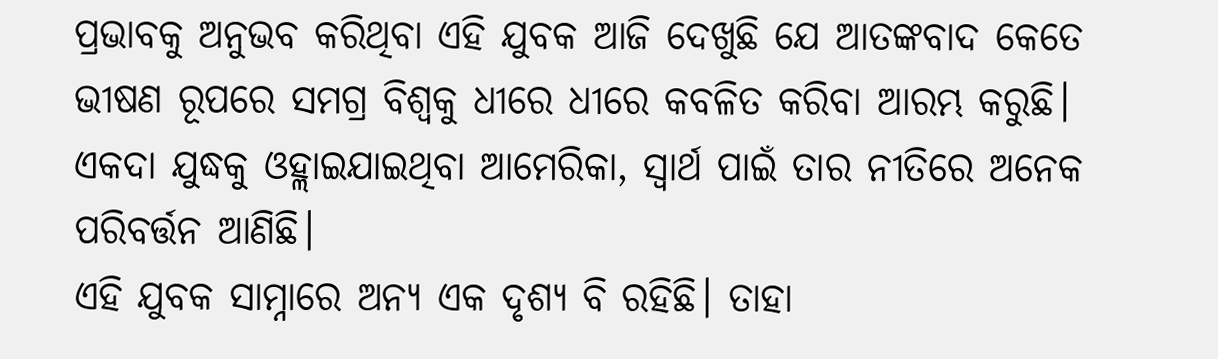ପ୍ରଭାବକୁ ଅନୁଭବ କରିଥିବା ଏହି ଯୁବକ ଆଜି ଦେଖୁଛି ଯେ ଆତଙ୍କବାଦ କେତେ ଭୀଷଣ ରୂପରେ ସମଗ୍ର ବିଶ୍ବକୁ ଧୀରେ ଧୀରେ କବଳିତ କରିବା ଆରମ୍ଭ କରୁଛି। ଏକଦା ଯୁଦ୍ଧକୁ ଓହ୍ଲାଇଯାଇଥିବା ଆମେରିକା, ସ୍ବାର୍ଥ ପାଇଁ ତାର ନୀତିରେ ଅନେକ ପରିବର୍ତ୍ତନ ଆଣିଛି।
ଏହି ଯୁବକ ସାମ୍ନାରେ ଅନ୍ୟ ଏକ ଦୃଶ୍ୟ ବି ରହିଛି। ତାହା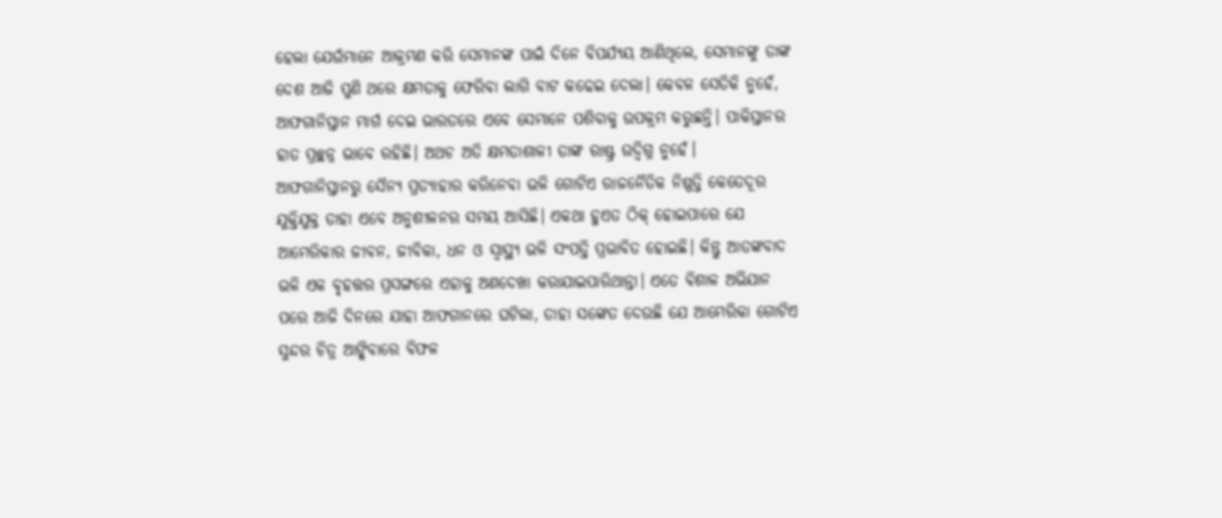ହେଲା ଯେଉଁମାନେ ଆକ୍ରମଣ କରି ସେମାନଙ୍କ ପାଇଁ ଦିନେ ବିପର୍ଯ୍ୟୟ ଆଣିଥିଲେ, ସେମାନଙ୍କୁ ତାଙ୍କ ଦେଶ ଆଜି ପୁଣି ଥରେ କ୍ଷମତାକୁ ଫେରିବା ଲାଗି ବାଟ କଢେଇ ଦେଲା। କେବଳ ସେତିକି ନୁହେଁ, ଆଫଗାନିସ୍ତାନ ମାର୍ଗ ଦେଇ ଭାରତରେ ଏବେ ସେମାନେ ପଶିବାକୁ ଉପକ୍ରମ କରୁଛନ୍ତି। ପାକିସ୍ତାନର ହାତ ପ୍ରଚ୍ଛନ୍ନ ଭାବେ ରହିଛି। ଅଥଚ ଅତି କ୍ଷମତାଶାଳୀ ତାଙ୍କ ରାଷ୍ଟ୍ର ଉଦ୍ବିଗ୍ନ ନୁହେଁ।
ଆଫଗାନିସ୍ତାନରୁ ସୈନ୍ୟ ପ୍ରତ୍ୟାହାର କରିନେବା ଭଳି ଗୋଟିଏ ରାଜନୈତିକ ନିଷ୍ପତ୍ତି କେତେଦୂର ଯୁକ୍ତିଯୁକ୍ତ ତାହା ଏବେ ଅନୁଶୀଳନର ସମୟ ଆସିଛି। ଏକଥା ହୁଏତ ଠିକ୍ ହୋଇପାରେ ଯେ ଆମେରିକାର ଜୀବନ, ଜୀବିକା, ଧନ ଓ ସ୍ବାସ୍ଥ୍ୟ ଭଳି ସଂପତ୍ତି ପ୍ରଭାବିତ ହୋଇଛି। କିନ୍ତୁ ଆତଙ୍କବାଦ ଭଳି ଏକ ବୃହତ୍ତର ପ୍ରସଙ୍ଗରେ ଏହାକୁ ଅଣଦେଖା କରାଯାଇପାରିଥାନ୍ତା। ଏତେ ବିଶାଳ ଅଭିଯାନ ପରେ ଆଜି ଦିନରେ ଯାହା ଆଫଗାନରେ ଘଟିଲା, ତାହା ସଙ୍କେତ ଦେଉଛି ଯେ ଆମେରିକା ଗୋଟିଏ ସୁନ୍ଦର ଚିତ୍ର ଆଙ୍କିବାରେ ବିଫଳ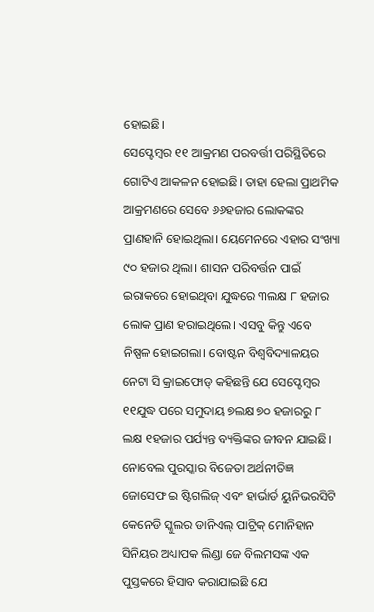ହୋଇଛି।
ସେପ୍ଟେମ୍ବର ୧୧ ଆକ୍ରମଣ ପରବର୍ତ୍ତୀ ପରିସ୍ଥିତିରେ ଗୋଟିଏ ଆକଳନ ହୋଇଛି। ତାହା ହେଲା ପ୍ରାଥମିକ ଆକ୍ରମଣରେ ସେବେ ୬୬ହଜାର ଲୋକଙ୍କର ପ୍ରାଣହାନି ହୋଇଥିଲା। ୟେମେନରେ ଏହାର ସଂଖ୍ୟା ୯୦ ହଜାର ଥିଲା। ଶାସନ ପରିବର୍ତ୍ତନ ପାଇଁ ଇରାକରେ ହୋଇଥିବା ଯୁଦ୍ଧରେ ୩ଲକ୍ଷ ୮ ହଜାର ଲୋକ ପ୍ରାଣ ହରାଇଥିଲେ। ଏସବୁ କିନ୍ତୁ ଏବେ ନିଷ୍ପଳ ହୋଇଗଲା। ବୋଷ୍ଟନ ବିଶ୍ବବିଦ୍ୟାଳୟର ନେଟା ସି କ୍ରାଇଫୋଡ୍ କହିଛନ୍ତି ଯେ ସେପ୍ଟେମ୍ବର ୧୧ଯୁଦ୍ଧ ପରେ ସମୁଦାୟ ୭ଲକ୍ଷ ୭୦ ହଜାରରୁ ୮ ଲକ୍ଷ ୧ହଜାର ପର୍ଯ୍ୟନ୍ତ ବ୍ୟକ୍ତିଙ୍କର ଜୀବନ ଯାଇଛି।
ନୋବେଲ ପୁରସ୍କାର ବିଜେତା ଅର୍ଥନୀତିଜ୍ଞ ଜୋସେଫ ଇ ଷ୍ଟିଗଲିଜ୍ ଏବଂ ହାର୍ଭାର୍ଡ ୟୁନିଭରସିଟି କେନେଡି ସ୍କୁଲର ଡାନିଏଲ୍ ପାଟ୍ରିକ୍ ମୋନିହାନ ସିନିୟର ଅଧ୍ୟାପକ ଲିଣ୍ଡା ଜେ ବିଲମସଙ୍କ ଏକ ପୁସ୍ତକରେ ହିସାବ କରାଯାଇଛି ଯେ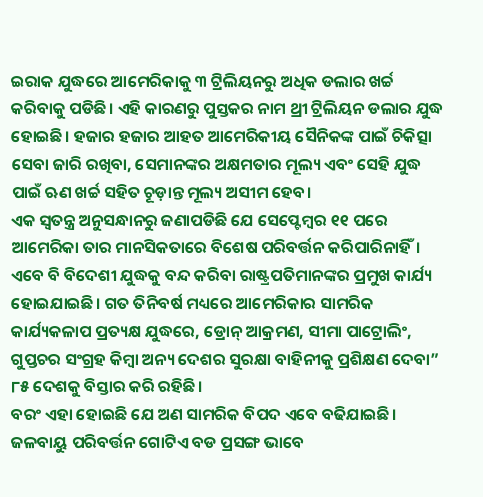ଇରାକ ଯୁଦ୍ଧରେ ଆମେରିକାକୁ ୩ ଟ୍ରିଲିୟନରୁ ଅଧିକ ଡଲାର ଖର୍ଚ୍ଚ କରିବାକୁ ପଡିଛି। ଏହି କାରଣରୁ ପୁସ୍ତକର ନାମ ଥ୍ରୀ ଟ୍ରିଲିୟନ ଡଲାର ଯୁଦ୍ଧ ହୋଇଛି। ହଜାର ହଜାର ଆହତ ଆମେରିକୀୟ ସୈନିକଙ୍କ ପାଇଁ ଚିକିତ୍ସା ସେବା ଜାରି ରଖିବା, ସେମାନଙ୍କର ଅକ୍ଷମତାର ମୂଲ୍ୟ ଏବଂ ସେହି ଯୁଦ୍ଧ ପାଇଁ ଋଣ ଖର୍ଚ୍ଚ ସହିତ ଚୂଡ଼ାନ୍ତ ମୂଲ୍ୟ ଅସୀମ ହେବ।
ଏକ ସ୍ୱତନ୍ତ୍ର ଅନୁସନ୍ଧାନରୁ ଜଣାପଡିଛି ଯେ ସେପ୍ଟେମ୍ବର ୧୧ ପରେ ଆମେରିକା ତାର ମାନସିକତାରେ ବିଶେଷ ପରିବର୍ତ୍ତନ କରିପାରିନାହିଁ। ଏବେ ବି ବିଦେଶୀ ଯୁଦ୍ଧକୁ ବନ୍ଦ କରିବା ରାଷ୍ଟ୍ରପତିମାନଙ୍କର ପ୍ରମୁଖ କାର୍ଯ୍ୟ ହୋଇଯାଇଛି। ଗତ ତିନିବର୍ଷ ମଧ୍ୟରେ ଆମେରିକାର ସାମରିକ କାର୍ଯ୍ୟକଳାପ ପ୍ରତ୍ୟକ୍ଷ ଯୁଦ୍ଧରେ, ଡ୍ରୋନ୍ ଆକ୍ରମଣ, ସୀମା ପାଟ୍ରୋଲିଂ, ଗୁପ୍ତଚର ସଂଗ୍ରହ କିମ୍ବା ଅନ୍ୟ ଦେଶର ସୁରକ୍ଷା ବାହିନୀକୁ ପ୍ରଶିକ୍ଷଣ ଦେବା” ୮୫ ଦେଶକୁ ବିସ୍ତାର କରି ରହିଛି।
ବରଂ ଏହା ହୋଇଛି ଯେ ଅଣ ସାମରିକ ବିପଦ ଏବେ ବଢିଯାଇଛି। ଜଳବାୟୁ ପରିବର୍ତ୍ତନ ଗୋଟିଏ ବଡ ପ୍ରସଙ୍ଗ ଭାବେ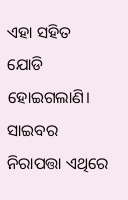ଏହା ସହିତ ଯୋଡି ହୋଇଗଲାଣି। ସାଇବର ନିରାପତ୍ତା ଏଥିରେ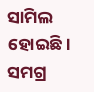ସାମିଲ ହୋଇଛି। ସମଗ୍ର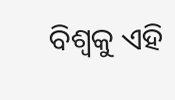ବିଶ୍ବକୁ ଏହି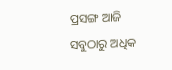ପ୍ରସଙ୍ଗ ଆଜି ସବୁଠାରୁ ଅଧିକ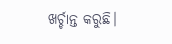ଖର୍ଚ୍ଚାନ୍ତ କରୁଛି।